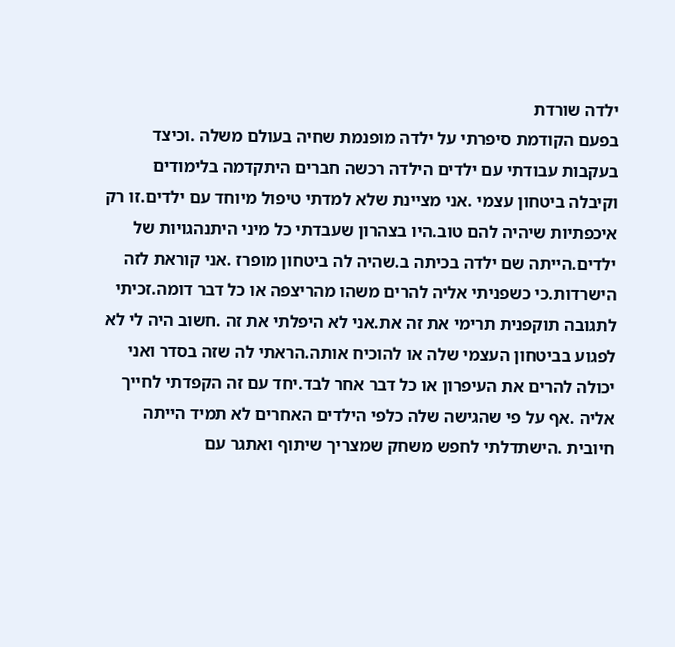ילדה שורדת
בפעם הקודמת סיפרתי על ילדה מופנמת שחיה בעולם משלה .וכיצד בעקבות עבודתי עם ילדים הילדה רכשה חברים היתקדמה בלימודים וקיבלה ביטחון עצמי .אני מציינת שלא למדתי טיפול מיוחד עם ילדים.זו רק איכפתיות שיהיה להם טוב.היו בצהרון שעבדתי כל מיני היתנהגויות של ילדים.הייתה שם ילדה בכיתה ב.שהיה לה ביטחון מופרז .אני קוראת לזה הישרדות.כי כשפניתי אליה להרים משהו מהריצפה או כל דבר דומה.זכיתי לתגובה תוקפנית תרימי את זה את.אני לא היפלתי את זה .חשוב היה לי לא לפגוע בביטחון העצמי שלה או להוכיח אותה.הראתי לה שזה בסדר ואני יכולה להרים את העיפרון או כל דבר אחר לבד.יחד עם זה הקפדתי לחייך אליה .אף על פי שהגישה שלה כלפי הילדים האחרים לא תמיד הייתה חיובית .הישתדלתי לחפש משחק שמצריך שיתוף ואתגר עם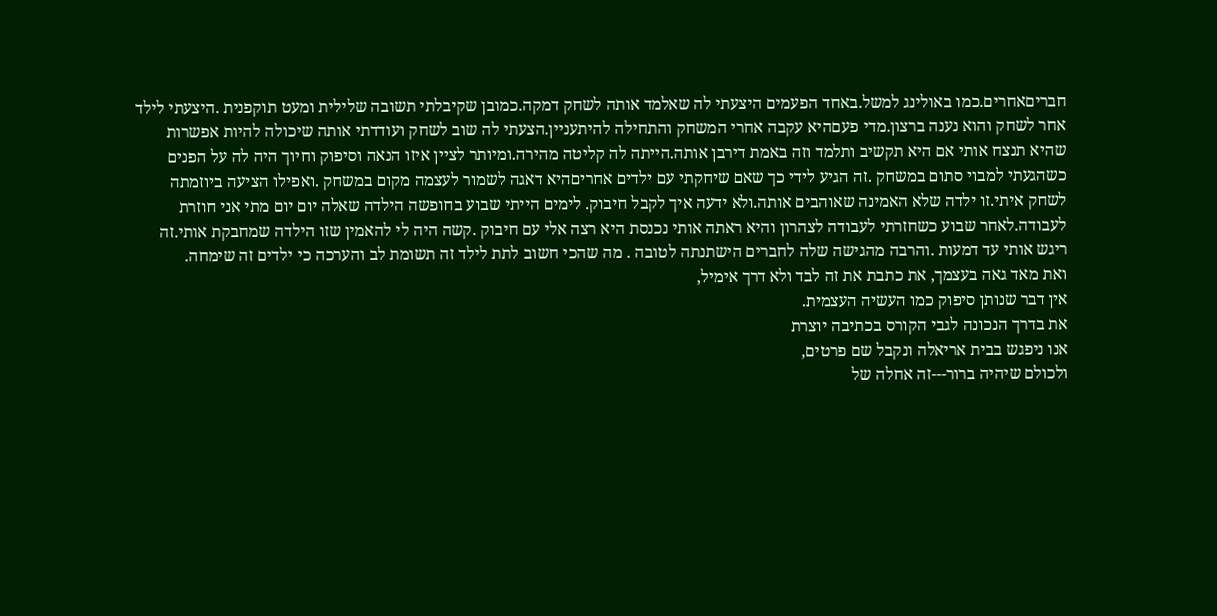חבריםאחרים.כמו באולינג למשל.באחד הפעמים היצעתי לה שאלמד אותה לשחק דמקה.כמובן שקיבלתי תשובה שלילית ומעט תוקפנית .היצעתי לילד אחר לשחק והוא נענה ברצון.מדי פעםהיא עקבה אחרי המשחק והתחילה להיתעניין.הצעתי לה שוב לשחק ועודדתי אותה שיכולה להיות אפשרות שהיא תנצח אותי אם היא תקשיב ותלמד וזה באמת דירבן אותה.הייתה לה קליטה מהירה.ומיותר לציין איזו הנאה וסיפוק וחיוך היה לה על הפנים כשהגעתי למבוי סתום במשחק .זה הגיע לידי כך שאם שיחקתי עם ילדים אחריםהיא דאגה לשמור לעצמה מקום במשחק .ואפילו הציעה ביוזמתה לשחק איתי.זו ילדה שלא האמינה שאוהבים אותה.ולא ידעה איך לקבל חיבוק. לימים הייתי שבוע בחופשה הילדה שאלה יום יום מתי אני חוזרת לעבודה.לאחר שבוע כשחזרתי לעבודה לצהרון והיא ראתה אותי נכנסת היא רצה אלי עם חיבוק .קשה היה לי להאמין שזו הילדה שמחבקת אותי.זה ריגש אותי עד דמעות .והרבה מהגישה שלה לחברים הישתנתה לטובה . מה שהכי חשוב לתת לילד זה תשומת לב והערכה כי ילדים זה שימחה.
ואת מאד גאה בעצמך, את כתבת את זה לבד ולא דרך אימיל,
אין דבר שנותן סיפוק כמו העשיה העצמית.
את בדרך הנכונה לגבי הקורס בכתיבה יוצרת
אנו ניפגש בבית אריאלה ונקבל שם פרטים,
ולכולם שיהיה ברור---זה אחלה של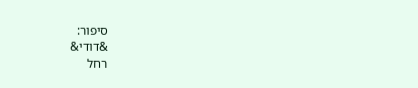סיפור:
&דודי&
רחל